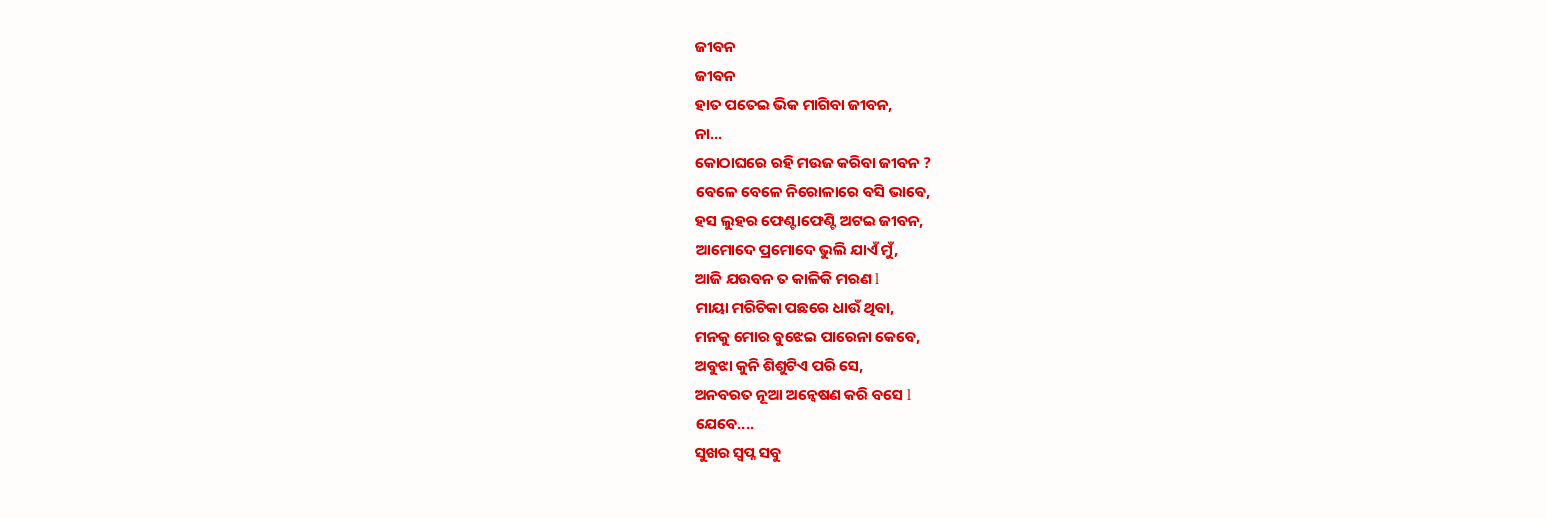ଜୀବନ
ଜୀବନ
ହାତ ପତେଇ ଭିକ ମାଗିବା ଜୀବନ,
ନା...
କୋଠାଘରେ ରହି ମଉଜ କରିବା ଜୀବନ ?
ବେଳେ ବେଳେ ନିରୋଳାରେ ବସି ଭାବେ,
ହସ ଲୁହର ଫେଣ୍ଟାଫେଣ୍ଟି ଅଟଇ ଜୀବନ,
ଆମୋଦେ ପ୍ରମୋଦେ ଭୁଲି ଯାଏଁ ମୁଁ,
ଆଜି ଯଉବନ ତ କାଳିକି ମରଣ l
ମାୟା ମରିଚିକା ପଛରେ ଧାଉଁ ଥିବା,
ମନକୁ ମୋର ବୁଝେଇ ପାରେନା କେବେ,
ଅବୁଝା କୁନି ଶିଶୁଟିଏ ପରି ସେ,
ଅନବରତ ନୂଆ ଅନ୍ଵେଷଣ କରି ବସେ l
ଯେବେ....
ସୁଖର ସ୍ଵପ୍ନ ସବୁ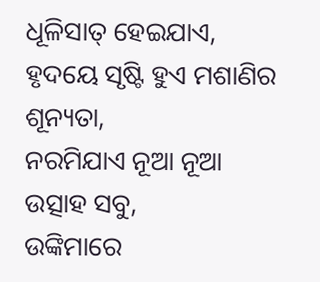ଧୂଳିସାତ୍ ହେଇଯାଏ,
ହୃଦୟେ ସୃଷ୍ଟି ହୁଏ ମଶାଣିର ଶୂନ୍ୟତା,
ନରମିଯାଏ ନୂଆ ନୂଆ ଉତ୍ସାହ ସବୁ,
ଉଙ୍କିମାରେ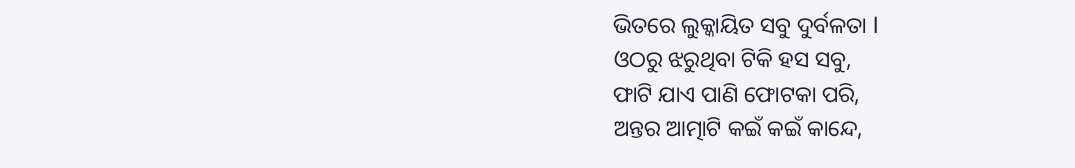ଭିତରେ ଲୁକ୍କାୟିତ ସବୁ ଦୁର୍ବଳତା l
ଓଠରୁ ଝରୁଥିବା ଟିକି ହସ ସବୁ,
ଫାଟି ଯାଏ ପାଣି ଫୋଟକା ପରି,
ଅନ୍ତର ଆତ୍ମାଟି କଇଁ କଇଁ କାନ୍ଦେ,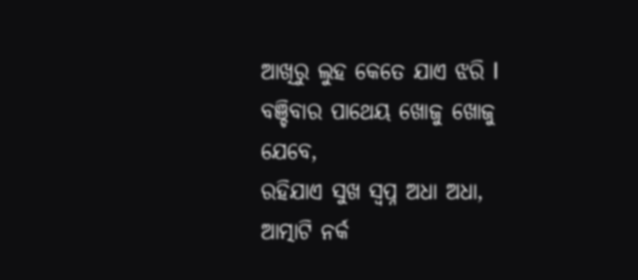ଆଖିରୁ ଲୁହ କେତେ ଯାଏ ଝରି l
ବଞ୍ଚିବାର ପାଥେୟ ଖୋଜୁ ଖୋଜୁ ଯେବେ,
ରହିଯାଏ ସୁଖ ସ୍ଵପ୍ନ ଅଧା ଅଧା,
ଆତ୍ମାଟି ନର୍କ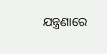ଯନ୍ତ୍ରଣାରେ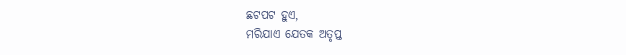ଛଟପଟ ହୁଏ,
ମରିଯାଏ ଯେତକ ଅତୃପ୍ତ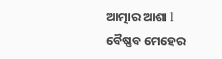ଆତ୍ମାର ଆଶା l
ବୈଷ୍ଣବ ମେହେର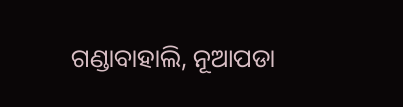ଗଣ୍ଡାବାହାଲି, ନୂଆପଡା